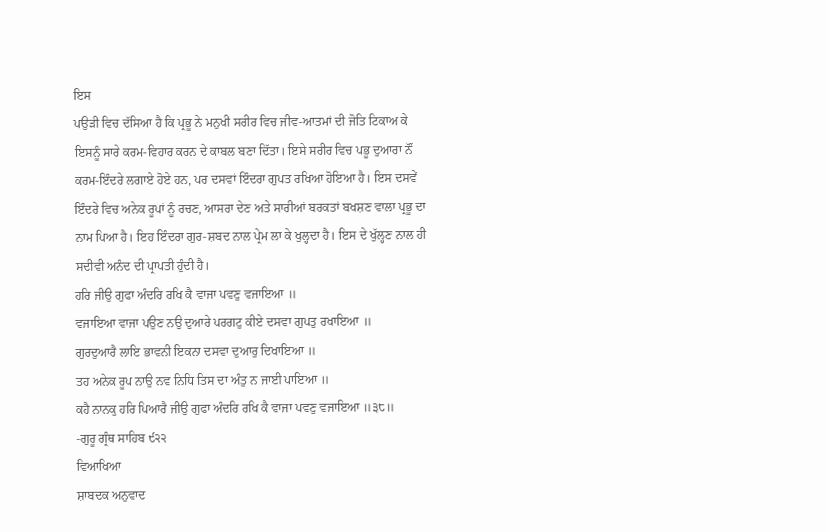ਇਸ
ਪਉੜੀ ਵਿਚ ਦੱਸਿਆ ਹੈ ਕਿ ਪ੍ਰਭੂ ਨੇ ਮਨੁਖੀ ਸਰੀਰ ਵਿਚ ਜੀਵ-ਆਤਮਾਂ ਦੀ ਜੋਤਿ ਟਿਕਾਅ ਕੇ ਇਸਨੂੰ ਸਾਰੇ ਕਰਮ-ਵਿਹਾਰ ਕਰਨ ਦੇ ਕਾਬਲ ਬਣਾ ਦਿੱਤਾ। ਇਸੇ ਸਰੀਰ ਵਿਚ ਪਭੂ ਦੁਆਰਾ ਨੌਂ ਕਰਮ-ਇੰਦਰੇ ਲਗਾਏ ਹੋਏ ਹਨ, ਪਰ ਦਸਵਾਂ ਇੰਦਰਾ ਗੁਪਤ ਰਖਿਆ ਹੋਇਆ ਹੈ। ਇਸ ਦਸਵੇਂ ਇੰਦਰੇ ਵਿਚ ਅਨੇਕ ਰੂਪਾਂ ਨੂੰ ਰਚਣ, ਆਸਰਾ ਦੇਣ ਅਤੇ ਸਾਰੀਆਂ ਬਰਕਤਾਂ ਬਖਸ਼ਣ ਵਾਲਾ ਪ੍ਰਭੂ ਦਾ
ਨਾਮ ਪਿਆ ਹੈ। ਇਹ ਇੰਦਰਾ ਗੁਰ-ਸ਼ਬਦ ਨਾਲ ਪ੍ਰੇਮ ਲਾ ਕੇ ਖੁਲ੍ਹਦਾ ਹੈ। ਇਸ ਦੇ ਖੁੱਲ੍ਹਣ ਨਾਲ ਹੀ ਸਦੀਵੀ ਅਨੰਦ ਦੀ ਪ੍ਰਾਪਤੀ ਹੁੰਦੀ ਹੈ।
ਹਰਿ ਜੀਉ ਗੁਫਾ ਅੰਦਰਿ ਰਖਿ ਕੈ ਵਾਜਾ ਪਵਣੁ ਵਜਾਇਆ ॥
ਵਜਾਇਆ ਵਾਜਾ ਪਉਣ ਨਉ ਦੁਆਰੇ ਪਰਗਟੁ ਕੀਏ ਦਸਵਾ ਗੁਪਤੁ ਰਖਾਇਆ ॥
ਗੁਰਦੁਆਰੈ ਲਾਇ ਭਾਵਨੀ ਇਕਨਾ ਦਸਵਾ ਦੁਆਰੁ ਦਿਖਾਇਆ ॥
ਤਹ ਅਨੇਕ ਰੂਪ ਨਾਉ ਨਵ ਨਿਧਿ ਤਿਸ ਦਾ ਅੰਤੁ ਨ ਜਾਈ ਪਾਇਆ ॥
ਕਹੈ ਨਾਨਕੁ ਹਰਿ ਪਿਆਰੈ ਜੀਉ ਗੁਫਾ ਅੰਦਰਿ ਰਖਿ ਕੈ ਵਾਜਾ ਪਵਣੁ ਵਜਾਇਆ ॥੩੮॥
-ਗੁਰੂ ਗ੍ਰੰਥ ਸਾਹਿਬ ੯੨੨
ਵਿਆਖਿਆ
ਸ਼ਾਬਦਕ ਅਨੁਵਾਦ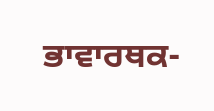ਭਾਵਾਰਥਕ-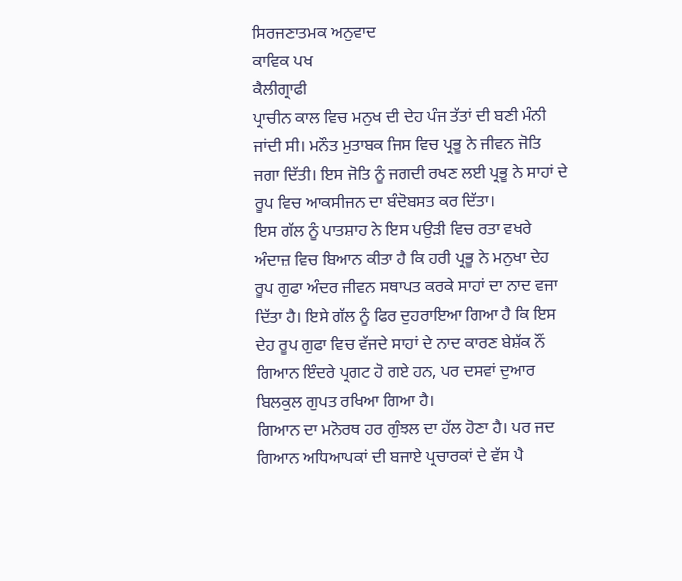ਸਿਰਜਣਾਤਮਕ ਅਨੁਵਾਦ
ਕਾਵਿਕ ਪਖ
ਕੈਲੀਗ੍ਰਾਫੀ
ਪ੍ਰਾਚੀਨ ਕਾਲ ਵਿਚ ਮਨੁਖ ਦੀ ਦੇਹ ਪੰਜ ਤੱਤਾਂ ਦੀ ਬਣੀ ਮੰਨੀ ਜਾਂਦੀ ਸੀ। ਮਨੌਤ ਮੁਤਾਬਕ ਜਿਸ ਵਿਚ ਪ੍ਰਭੂ ਨੇ ਜੀਵਨ ਜੋਤਿ ਜਗਾ ਦਿੱਤੀ। ਇਸ ਜੋਤਿ ਨੂੰ ਜਗਦੀ ਰਖਣ ਲਈ ਪ੍ਰਭੂ ਨੇ ਸਾਹਾਂ ਦੇ ਰੂਪ ਵਿਚ ਆਕਸੀਜਨ ਦਾ ਬੰਦੋਬਸਤ ਕਰ ਦਿੱਤਾ।
ਇਸ ਗੱਲ ਨੂੰ ਪਾਤਸ਼ਾਹ ਨੇ ਇਸ ਪਉੜੀ ਵਿਚ ਰਤਾ ਵਖਰੇ ਅੰਦਾਜ਼ ਵਿਚ ਬਿਆਨ ਕੀਤਾ ਹੈ ਕਿ ਹਰੀ ਪ੍ਰਭੂ ਨੇ ਮਨੁਖਾ ਦੇਹ ਰੂਪ ਗੁਫਾ ਅੰਦਰ ਜੀਵਨ ਸਥਾਪਤ ਕਰਕੇ ਸਾਹਾਂ ਦਾ ਨਾਦ ਵਜਾ ਦਿੱਤਾ ਹੈ। ਇਸੇ ਗੱਲ ਨੂੰ ਫਿਰ ਦੁਹਰਾਇਆ ਗਿਆ ਹੈ ਕਿ ਇਸ ਦੇਹ ਰੂਪ ਗੁਫਾ ਵਿਚ ਵੱਜਦੇ ਸਾਹਾਂ ਦੇ ਨਾਦ ਕਾਰਣ ਬੇਸ਼ੱਕ ਨੌਂ ਗਿਆਨ ਇੰਦਰੇ ਪ੍ਰਗਟ ਹੋ ਗਏ ਹਨ, ਪਰ ਦਸਵਾਂ ਦੁਆਰ ਬਿਲਕੁਲ ਗੁਪਤ ਰਖਿਆ ਗਿਆ ਹੈ।
ਗਿਆਨ ਦਾ ਮਨੋਰਥ ਹਰ ਗੁੰਝਲ ਦਾ ਹੱਲ ਹੋਣਾ ਹੈ। ਪਰ ਜਦ ਗਿਆਨ ਅਧਿਆਪਕਾਂ ਦੀ ਬਜਾਏ ਪ੍ਰਚਾਰਕਾਂ ਦੇ ਵੱਸ ਪੈ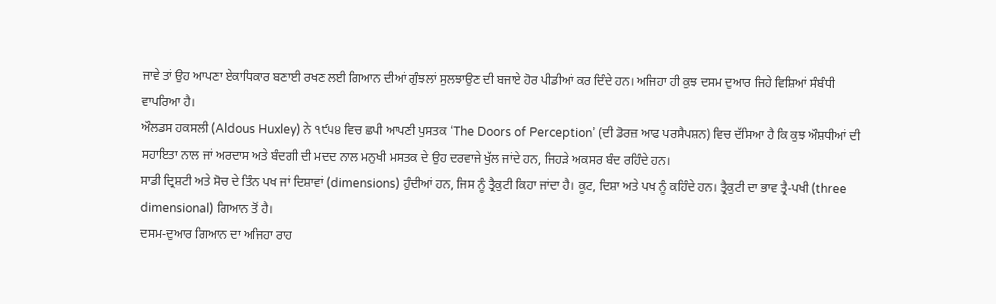ਜਾਵੇ ਤਾਂ ਉਹ ਆਪਣਾ ਏਕਾਧਿਕਾਰ ਬਣਾਈ ਰਖਣ ਲਈ ਗਿਆਨ ਦੀਆਂ ਗੁੰਝਲਾਂ ਸੁਲਝਾਉਣ ਦੀ ਬਜਾਏ ਹੋਰ ਪੀਡੀਆਂ ਕਰ ਦਿੰਦੇ ਹਨ। ਅਜਿਹਾ ਹੀ ਕੁਝ ਦਸਮ ਦੁਆਰ ਜਿਹੇ ਵਿਸ਼ਿਆਂ ਸੰਬੰਧੀ ਵਾਪਰਿਆ ਹੈ।
ਔਲਡਸ ਹਕਸਲੀ (Aldous Huxley) ਨੇ ੧੯੫੪ ਵਿਚ ਛਪੀ ਆਪਣੀ ਪੁਸਤਕ ‘The Doors of Perception’ (ਦੀ ਡੋਰਜ਼ ਆਫ ਪਰਸੈਪਸ਼ਨ) ਵਿਚ ਦੱਸਿਆ ਹੈ ਕਿ ਕੁਝ ਔਸ਼ਧੀਆਂ ਦੀ ਸਹਾਇਤਾ ਨਾਲ ਜਾਂ ਅਰਦਾਸ ਅਤੇ ਬੰਦਗੀ ਦੀ ਮਦਦ ਨਾਲ ਮਨੁਖੀ ਮਸਤਕ ਦੇ ਉਹ ਦਰਵਾਜੇ ਖੁੱਲ ਜਾਂਦੇ ਹਨ, ਜਿਹੜੇ ਅਕਸਰ ਬੰਦ ਰਹਿੰਦੇ ਹਨ।
ਸਾਡੀ ਦ੍ਰਿਸ਼ਟੀ ਅਤੇ ਸੋਚ ਦੇ ਤਿੰਨ ਪਖ ਜਾਂ ਦਿਸ਼ਾਵਾਂ (dimensions) ਹੁੰਦੀਆਂ ਹਨ, ਜਿਸ ਨੂੰ ਤ੍ਰੈਕੁਟੀ ਕਿਹਾ ਜਾਂਦਾ ਹੈ। ਕੂਟ, ਦਿਸ਼ਾ ਅਤੇ ਪਖ ਨੂੰ ਕਹਿੰਦੇ ਹਨ। ਤ੍ਰੈਕੁਟੀ ਦਾ ਭਾਵ ਤ੍ਰੈ-ਪਖੀ (three dimensional) ਗਿਆਨ ਤੋਂ ਹੈ।
ਦਸਮ-ਦੁਆਰ ਗਿਆਨ ਦਾ ਅਜਿਹਾ ਰਾਹ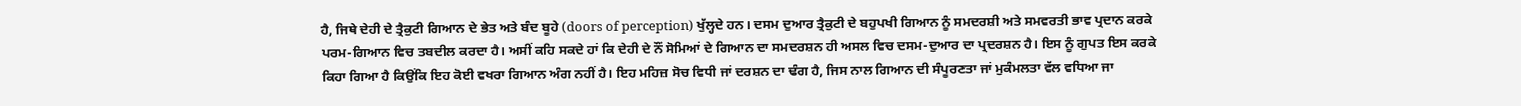ਹੈ, ਜਿਥੇ ਦੇਹੀ ਦੇ ਤ੍ਰੈਕੁਟੀ ਗਿਆਨ ਦੇ ਭੇਤ ਅਤੇ ਬੰਦ ਬੂਹੇ (doors of perception) ਖੁੱਲ੍ਹਦੇ ਹਨ। ਦਸਮ ਦੁਆਰ ਤ੍ਰੈਕੁਟੀ ਦੇ ਬਹੁਪਖੀ ਗਿਆਨ ਨੂੰ ਸਮਦਰਸ਼ੀ ਅਤੇ ਸਮਵਰਤੀ ਭਾਵ ਪ੍ਰਦਾਨ ਕਰਕੇ ਪਰਮ-ਗਿਆਨ ਵਿਚ ਤਬਦੀਲ ਕਰਦਾ ਹੈ। ਅਸੀਂ ਕਹਿ ਸਕਦੇ ਹਾਂ ਕਿ ਦੇਹੀ ਦੇ ਨੌਂ ਸੋਮਿਆਂ ਦੇ ਗਿਆਨ ਦਾ ਸਮਦਰਸ਼ਨ ਹੀ ਅਸਲ ਵਿਚ ਦਸਮ-ਦੁਆਰ ਦਾ ਪ੍ਰਦਰਸ਼ਨ ਹੈ। ਇਸ ਨੂੰ ਗੁਪਤ ਇਸ ਕਰਕੇ ਕਿਹਾ ਗਿਆ ਹੈ ਕਿਉਂਕਿ ਇਹ ਕੋਈ ਵਖਰਾ ਗਿਆਨ ਅੰਗ ਨਹੀਂ ਹੈ। ਇਹ ਮਹਿਜ਼ ਸੋਚ ਵਿਧੀ ਜਾਂ ਦਰਸ਼ਨ ਦਾ ਢੰਗ ਹੈ, ਜਿਸ ਨਾਲ ਗਿਆਨ ਦੀ ਸੰਪੂਰਣਤਾ ਜਾਂ ਮੁਕੰਮਲਤਾ ਵੱਲ ਵਧਿਆ ਜਾ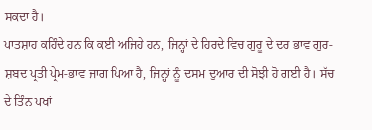ਸਕਦਾ ਹੈ।
ਪਾਤਸ਼ਾਹ ਕਹਿੰਦੇ ਹਨ ਕਿ ਕਈ ਅਜਿਹੇ ਹਨ, ਜਿਨ੍ਹਾਂ ਦੇ ਹਿਰਦੇ ਵਿਚ ਗੁਰੂ ਦੇ ਦਰ ਭਾਵ ਗੁਰ-ਸ਼ਬਦ ਪ੍ਰਤੀ ਪ੍ਰੇਮ-ਭਾਵ ਜਾਗ ਪਿਆ ਹੈ, ਜਿਨ੍ਹਾਂ ਨੂੰ ਦਸਮ ਦੁਆਰ ਦੀ ਸੋਝੀ ਹੋ ਗਈ ਹੈ। ਸੱਚ ਦੇ ਤਿੰਨ ਪਖਾਂ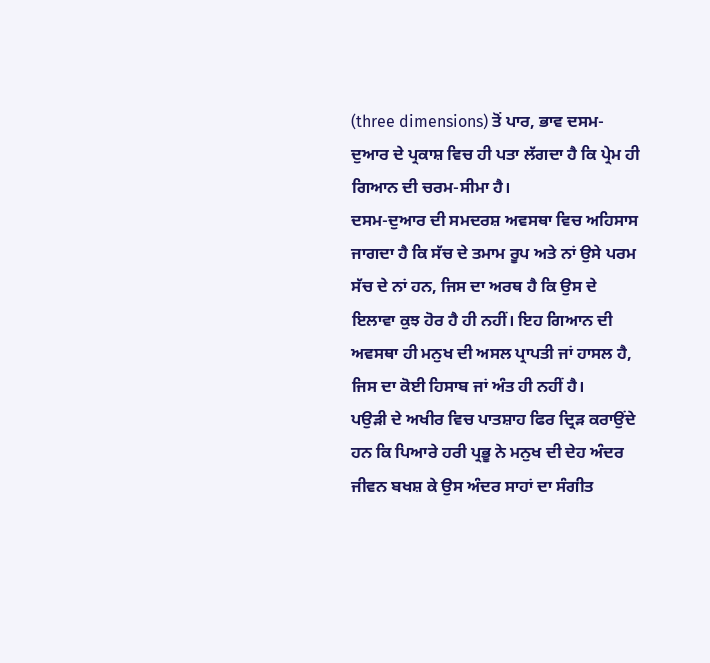(three dimensions) ਤੋਂ ਪਾਰ, ਭਾਵ ਦਸਮ-ਦੁਆਰ ਦੇ ਪ੍ਰਕਾਸ਼ ਵਿਚ ਹੀ ਪਤਾ ਲੱਗਦਾ ਹੈ ਕਿ ਪ੍ਰੇਮ ਹੀ ਗਿਆਨ ਦੀ ਚਰਮ-ਸੀਮਾ ਹੈ।
ਦਸਮ-ਦੁਆਰ ਦੀ ਸਮਦਰਸ਼ ਅਵਸਥਾ ਵਿਚ ਅਹਿਸਾਸ ਜਾਗਦਾ ਹੈ ਕਿ ਸੱਚ ਦੇ ਤਮਾਮ ਰੂਪ ਅਤੇ ਨਾਂ ਉਸੇ ਪਰਮ ਸੱਚ ਦੇ ਨਾਂ ਹਨ, ਜਿਸ ਦਾ ਅਰਥ ਹੈ ਕਿ ਉਸ ਦੇ ਇਲਾਵਾ ਕੁਝ ਹੋਰ ਹੈ ਹੀ ਨਹੀਂ। ਇਹ ਗਿਆਨ ਦੀ ਅਵਸਥਾ ਹੀ ਮਨੁਖ ਦੀ ਅਸਲ ਪ੍ਰਾਪਤੀ ਜਾਂ ਹਾਸਲ ਹੈ, ਜਿਸ ਦਾ ਕੋਈ ਹਿਸਾਬ ਜਾਂ ਅੰਤ ਹੀ ਨਹੀਂ ਹੈ।
ਪਉੜੀ ਦੇ ਅਖੀਰ ਵਿਚ ਪਾਤਸ਼ਾਹ ਫਿਰ ਦ੍ਰਿੜ ਕਰਾਉਂਦੇ ਹਨ ਕਿ ਪਿਆਰੇ ਹਰੀ ਪ੍ਰਭੂ ਨੇ ਮਨੁਖ ਦੀ ਦੇਹ ਅੰਦਰ ਜੀਵਨ ਬਖਸ਼ ਕੇ ਉਸ ਅੰਦਰ ਸਾਹਾਂ ਦਾ ਸੰਗੀਤ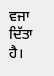ਵਜਾ ਦਿੱਤਾ ਹੈ।